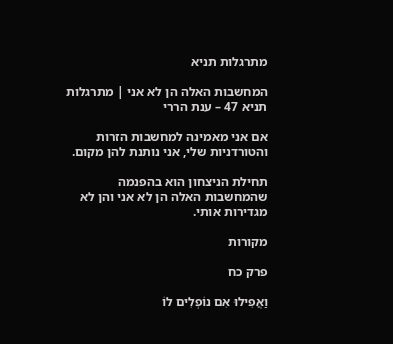מתרגלות תניא

המחשבות האלה הן לא אני | מתרגלות תניא 47 – ענת הררי

אם אני מאמינה למחשבות הזרות והטורדניות שלי, אני נותנת להן מקום.

תחילת הניצחון הוא בהפנמה שהמחשבות האלה הן לא אני והן לא מגדירות אותי.

מקורות

פרק כח

וַאֲפִילוּ אִם נוֹפְלִים לוֹ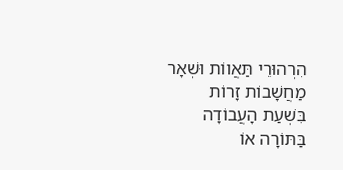הִרְהוּרֵי תַּאֲווֹת וּשְׁאָר מַחֲשָׁבוֹת זָרוֹת בִּשְׁעַת הָעֲבוֹדָה בַּתּוֹרָה אוֹ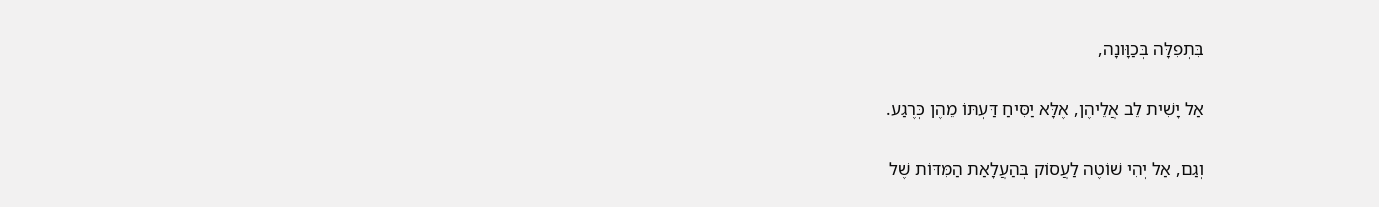בִּתְפִלָּה בְּכַוָּונָה,

אַל יָשִׁית לֵב אֲלֵיהֶן, אֶלָּא יַסִּיחַ דַּעְתּוֹ מֵהֶן כְּרֶגַע.

וְגַם, אַל יְהִי שׁוֹטֶה לַעֲסוֹק בְּהַעֲלָאַת הַמִּדּוֹת שֶׁל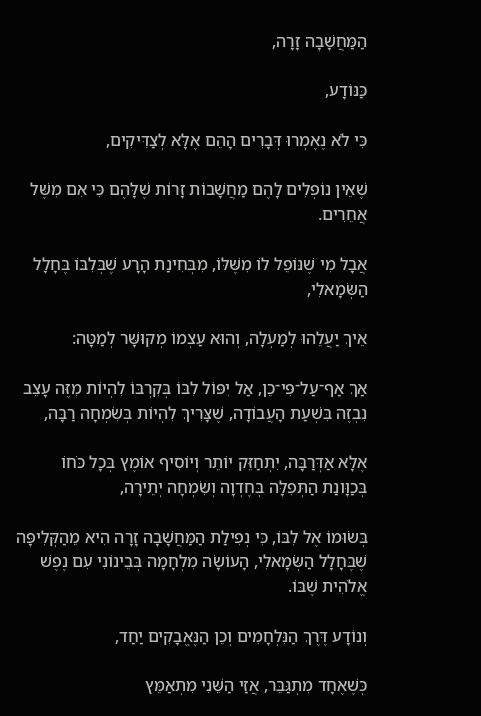הַמַּחֲשָׁבָה זָרָה,

כַּנּוֹדָע,

כִּי לֹא נֶאֶמְרוּ דְּבָרִים הָהֵם אֶלָּא לְצַדִּיקִים,

שֶׁאֵין נוֹפְלִים לָהֶם מַחֲשָׁבוֹת זָרוֹת שֶׁלָּהֶם כִּי אִם מִשֶּׁל אֲחֵרִים.

אֲבָל מִי שֶׁנּוֹפֵל לוֹ מִשֶּׁלּוֹ, מִבְּחִינַת הָרָע שֶׁבְּלִבּוֹ בֶּחָלָל הַשְּׂמָאלִי,

אֵיךְ יַעֲלֵהוּ לְמַעְלָה, וְהוּא עַצְמוֹ מְקוּשָּׁר לְמַטָּה:

אַךְ אַף־עַל־פִּי־כֵן, אַל יִפּוֹל לִבּוֹ בְּקִרְבּוֹ לִהְיוֹת מִזֶּה עָצֵב נִבְזֶה בִּשְׁעַת הָעֲבוֹדָה, שֶׁצָּרִיךְ לִהְיוֹת בְּשִׂמְחָה רַבָּה,

אֶלָּא אַדְּרַבָּה, יִתְחַזֵּק יוֹתֵר וְיוֹסִיף אוֹמֶץ בְּכָל כֹּחוֹ בְּכַוָּונַת הַתְּפִלָּה בְּחֶדְוָה וְשִׂמְחָה יְתֵירָה,

בְּשׂוּמוֹ אֶל לִבּוֹ, כִּי נְפִילַת הַמַּחֲשָׁבָה זָרָה הִיא מֵהַקְּלִיפָּה שֶׁבֶּחָלָל הַשְּׂמָאלִי, הָעוֹשָׂה מִלְחָמָה בְּבֵינוֹנִי עִם נֶפֶשׁ אֱלֹהִית שֶׁבּוֹ.

וְנוֹדָע דֶּרֶךְ הַנִּלְחָמִים וְכֵן הַנֶּאֱבָקִים יַחַד,

כְּשֶׁאֶחָד מִתְגַּבֵּר, אֲזַי הַשֵּׁנִי מִתְאַמֵּץ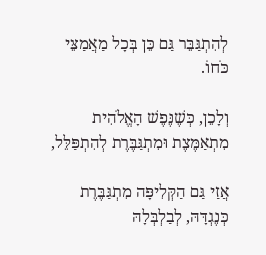לְהִתְגַּבֵּר גַּם כֵּן בְּכָל מַאֲמַצֵּי כֹּחוֹ.

וְלָכֵן, כְּשֶׁנֶּפֶשׁ הָאֱלֹהִית מִתְאַמֶּצֶת וּמִתְגַּבֶּרֶת לְהִתְפַּלֵּל,

אֲזַי גַּם הַקְּלִיפָּה מִתְגַּבֶּרֶת כְּנֶגְדָּהּ, לְבַלְבְּלָהּ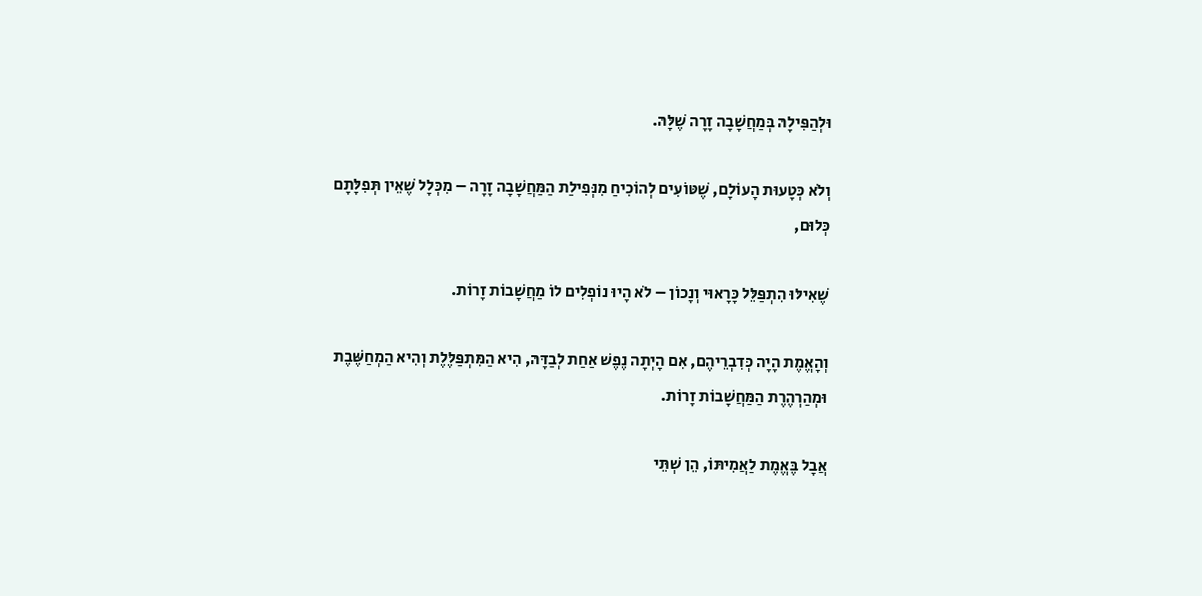וּלְהַפִּילָהּ בְּמַחֲשָׁבָה זָרָה שֶׁלָּהּ.

וְלֹא כְּטָעוּת הָעוֹלָם, שֶׁטּוֹעִים לְהוֹכִיחַ מִנְּפִילַת הַמַּחֲשָׁבָה זָרָה – מִכְּלָל שֶׁאֵין תְּפִלָּתָם כְּלוּם,

שֶׁאִילּוּ הִתְפַּלֵּל כָּרָאוּי וְנָכוֹן – לֹא הָיוּ נוֹפְלִים לוֹ מַחֲשָׁבוֹת זָרוֹת.

וְהָאֱמֶת הָיָה כְּדִבְרֵיהֶם, אִם הָיְתָה נֶפֶשׁ אַחַת לְבַדָּהּ, הִיא הַמִּתְפַּלֶּלֶת וְהִיא הַמְחַשֶּׁבֶת וּמְהַרְהֶרֶת הַמַּחֲשָׁבוֹת זָרוֹת.

אֲבָל בֶּאֱמֶת לַאֲמִיתּוֹ, הֵן שְׁתֵּי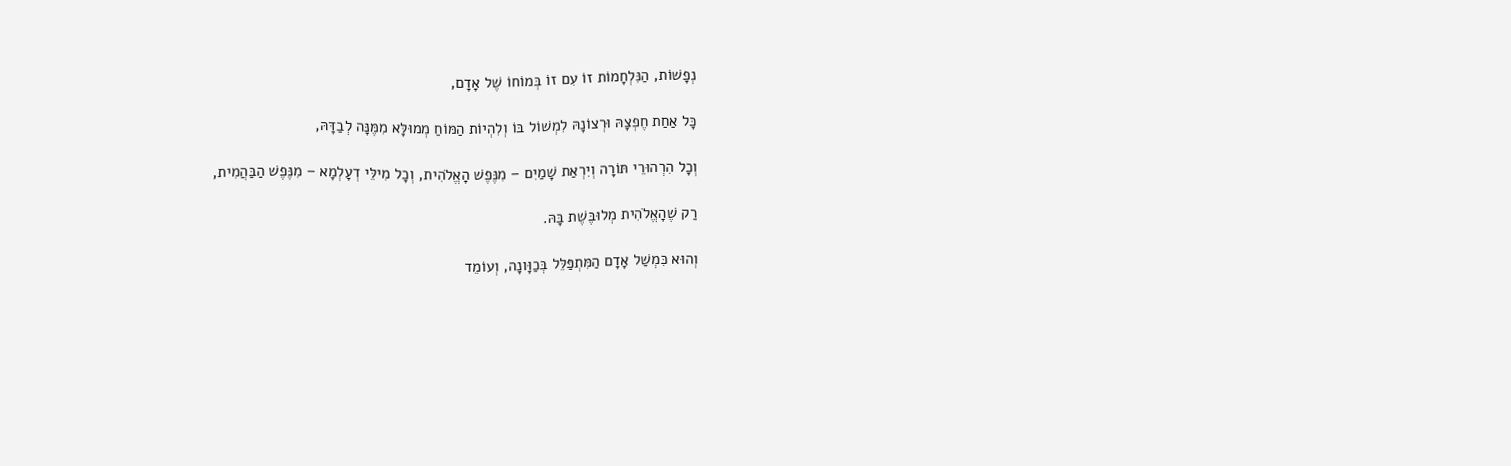נְפָשׁוֹת, הַנִּלְחָמוֹת זוֹ עִם זוֹ בְּמוֹחוֹ שֶׁל אָדָם,

כָּל אַחַת חֶפְצָהּ וּרְצוֹנָהּ לִמְשׁוֹל בּוֹ וְלִהְיוֹת הַמּוֹחַ מְמוּלָּא מִמֶּנָּה לְבַדָּהּ,

וְכָל הִרְהוּרֵי תּוֹרָה וְיִרְאַת שָׁמַיִם – מִנֶּפֶשׁ הָאֱלֹהִית, וְכָל מִילֵּי דְעָלְמָא – מִנֶּפֶשׁ הַבַּהֲמִית,

רַק שֶׁהָאֱלֹהִית מְלוּבֶּשֶׁת בָּהּ.

וְהוּא כִּמְשַׁל אָדָם הַמִּתְפַּלֵּל בְּכַוָּונָה, וְעוֹמֵד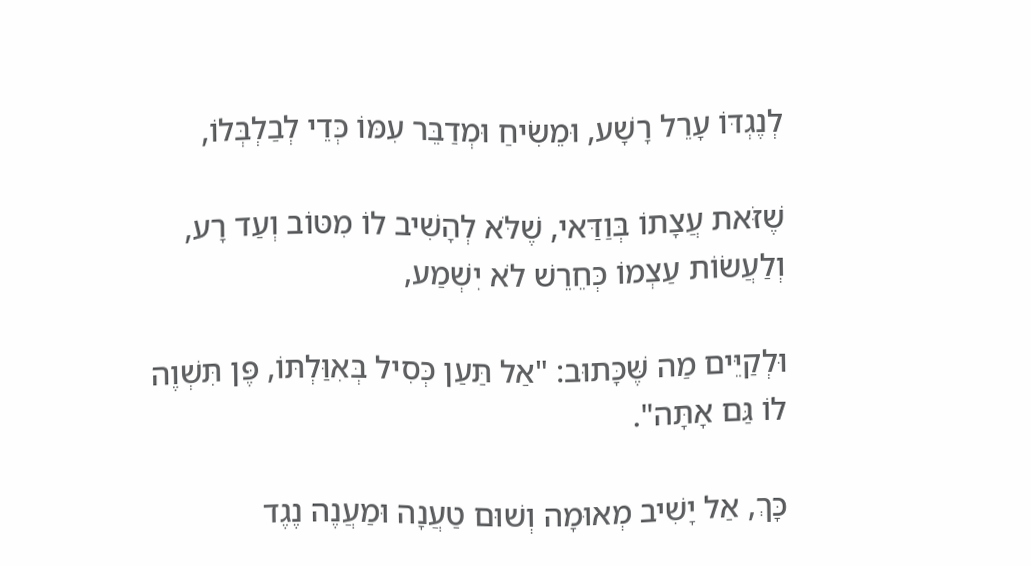לְנֶגְדּוֹ עָרֵל רָשָׁע, וּמֵשִׂיחַ וּמְדַבֵּר עִמּוֹ כְּדֵי לְבַלְבְּלוֹ,

שֶׁזֹּאת עֲצָתוֹ בְּוַדַּאי, שֶׁלֹּא לְהָשִׁיב לוֹ מִטּוֹב וְעַד רָע, וְלַעֲשׂוֹת עַצְמוֹ כְּחֵרֵשׁ לֹא יִשְׁמַע,

וּלְקַיֵּים מַה שֶּׁכָּתוּב: "אַל תַּעַן כְּסִיל בְּאִוַּלְתּוֹ, פֶּן תִּשְׁוֶה לוֹ גַּם אָתָּה".

כָּךְ, אַל יָשִׁיב מְאוּמָה וְשׁוּם טַעֲנָה וּמַעֲנֶה נֶגֶד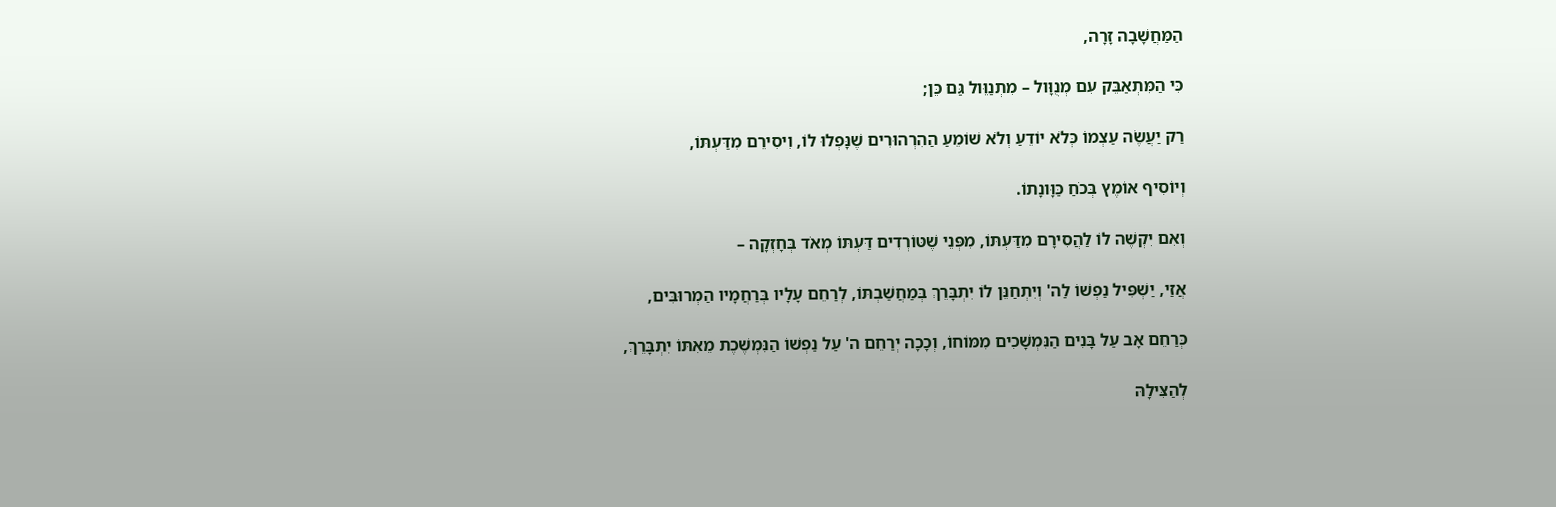הַמַּחֲשָׁבָה זָרָה,

כִּי הַמִּתְאַבֵּק עִם מְנֻוָּול – מִתְנַוֵּול גַּם כֵּן;

רַק יַעֲשֶׂה עַצְמוֹ כְּלֹא יוֹדֵעַ וְלֹא שׁוֹמֵעַ הַהִרְהוּרִים שֶׁנָּפְלוּ לוֹ, וִיסִירֵם מִדַּעְתּוֹ,

וְיוֹסִיף אוֹמֶץ בְּכֹחַ כַּוָּונָתוֹ.

וְאִם יִקְשֶׁה לוֹ לַהֲסִירָם מִדַּעְתּוֹ, מִפְּנֵי שֶׁטּוֹרְדִים דַּעְתּוֹ מְאֹד בְּחָזְקָה –

אֲזַי, יַשְׁפִּיל נַפְשׁוֹ לַה' וְיִתְחַנֵּן לוֹ יִתְבָּרֵךְ בְּמַחֲשַׁבְתּוֹ, לְרַחֵם עָלָיו בְּרַחֲמָיו הַמְרוּבִּים,

כְּרַחֵם אָב עַל בָּנִים הַנִּמְשָׁכִים מִמּוֹחוֹ, וְכָכָה יְרַחֵם ה' עַל נַפְשׁוֹ הַנִּמְשֶׁכֶת מֵאִתּוֹ יִתְבָּרֵךְ,

לְהַצִּילָהּ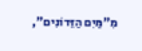מִ"מַּיִם הַזֵּדוֹנִים",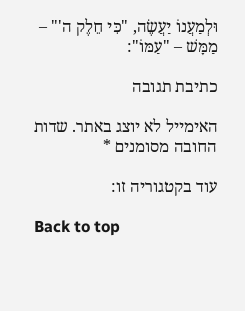וּלְמַעֲנוֹ יַעֲשֶׂה, "כִּי חֵלֶק ה'" – מַמָּשׁ – "עַמּוֹ":

כתיבת תגובה

האימייל לא יוצג באתר. שדות החובה מסומנים *

עוד בקטגוריה זו:

Back to top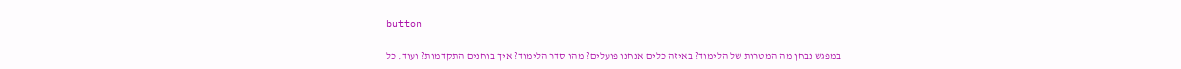button

במפגש נבחן מה המטרות של הלימוד? באיזה כלים אנחנו פועלים? מהו סדר הלימוד? איך בוחנים התקדמות? ועוד. כל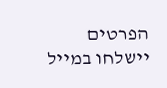הפרטים יישלחו במייל